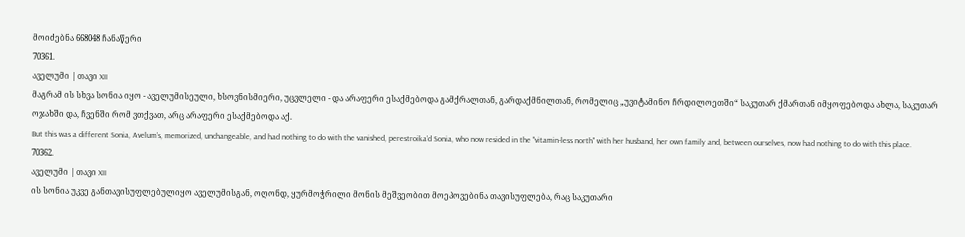მოიძებნა 668048 ჩანაწერი
70361.
აველუმი | თავი XII
მაგრამ ის სხვა სონია იყო - აველუმისეული, ხსოვნისმიერი, უცვლელი - და არაფერი ესაქმებოდა გამქრალთან, გარდაქმნილთან, რომელიც „უვიტამინო ჩრდილოეთში“ საკუთარ ქმართან იმყოფებოდა ახლა, საკუთარ ოჯახში და, ჩვენში რომ ვთქვათ, არც არაფერი ესაქმებოდა აქ.
But this was a different Sonia, Avelum’s, memorized, unchangeable, and had nothing to do with the vanished, perestroika’d Sonia, who now resided in the "vitamin-less north" with her husband, her own family and, between ourselves, now had nothing to do with this place.
70362.
აველუმი | თავი XII
ის სონია უკვე განთავისუფლებულიყო აველუმისგან, ოღონდ, ყურმოჭრილი მონის მეშვეობით მოეპოვებინა თავისუფლება, რაც საკუთარი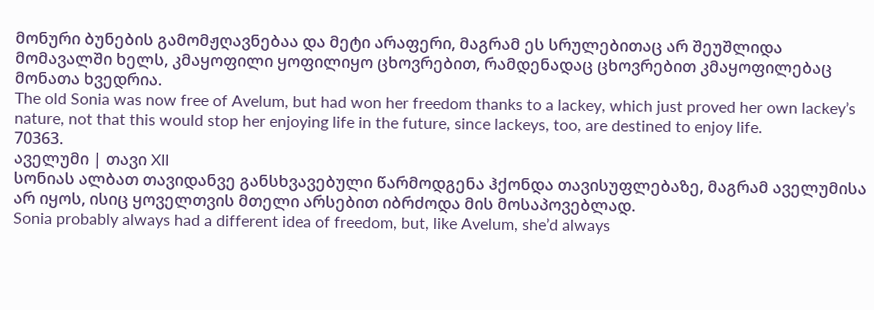მონური ბუნების გამომჟღავნებაა და მეტი არაფერი, მაგრამ ეს სრულებითაც არ შეუშლიდა მომავალში ხელს, კმაყოფილი ყოფილიყო ცხოვრებით, რამდენადაც ცხოვრებით კმაყოფილებაც მონათა ხვედრია.
The old Sonia was now free of Avelum, but had won her freedom thanks to a lackey, which just proved her own lackey’s nature, not that this would stop her enjoying life in the future, since lackeys, too, are destined to enjoy life.
70363.
აველუმი | თავი XII
სონიას ალბათ თავიდანვე განსხვავებული წარმოდგენა ჰქონდა თავისუფლებაზე, მაგრამ აველუმისა არ იყოს, ისიც ყოველთვის მთელი არსებით იბრძოდა მის მოსაპოვებლად.
Sonia probably always had a different idea of freedom, but, like Avelum, she’d always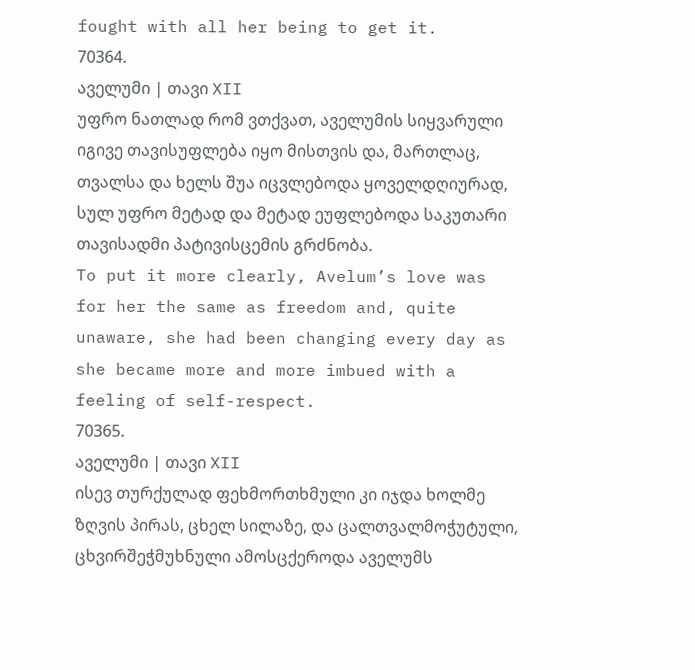fought with all her being to get it.
70364.
აველუმი | თავი XII
უფრო ნათლად რომ ვთქვათ, აველუმის სიყვარული იგივე თავისუფლება იყო მისთვის და, მართლაც, თვალსა და ხელს შუა იცვლებოდა ყოველდღიურად, სულ უფრო მეტად და მეტად ეუფლებოდა საკუთარი თავისადმი პატივისცემის გრძნობა.
To put it more clearly, Avelum’s love was for her the same as freedom and, quite unaware, she had been changing every day as she became more and more imbued with a feeling of self-respect.
70365.
აველუმი | თავი XII
ისევ თურქულად ფეხმორთხმული კი იჯდა ხოლმე ზღვის პირას, ცხელ სილაზე, და ცალთვალმოჭუტული, ცხვირშეჭმუხნული ამოსცქეროდა აველუმს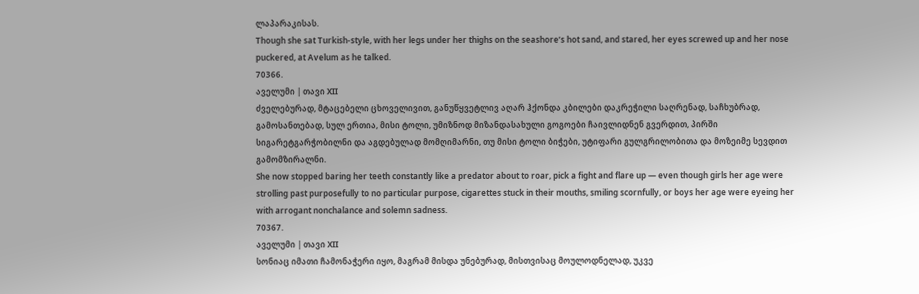ლაპარაკისას.
Though she sat Turkish-style, with her legs under her thighs on the seashore’s hot sand, and stared, her eyes screwed up and her nose puckered, at Avelum as he talked.
70366.
აველუმი | თავი XII
ძველებურად, მტაცებელი ცხოველივით, განუწყვეტლივ აღარ ჰქონდა კბილები დაკრეჭილი საღრენად, საჩხუბრად, გამოსანთებად, სულ ერთია, მისი ტოლი, უმიზნოდ მიზანდასახული გოგოები ჩაივლიდნენ გვერდით, პირში სიგარეტგარჭობილნი და აგდებულად მომღიმარნი, თუ მისი ტოლი ბიჭები, უტიფარი გულგრილობითა და მოზეიმე სევდით გამომზირალნი.
She now stopped baring her teeth constantly like a predator about to roar, pick a fight and flare up — even though girls her age were strolling past purposefully to no particular purpose, cigarettes stuck in their mouths, smiling scornfully, or boys her age were eyeing her with arrogant nonchalance and solemn sadness.
70367.
აველუმი | თავი XII
სონიაც იმათი ჩამონაჭერი იყო, მაგრამ მისდა უნებურად, მისთვისაც მოულოდნელად, უკვე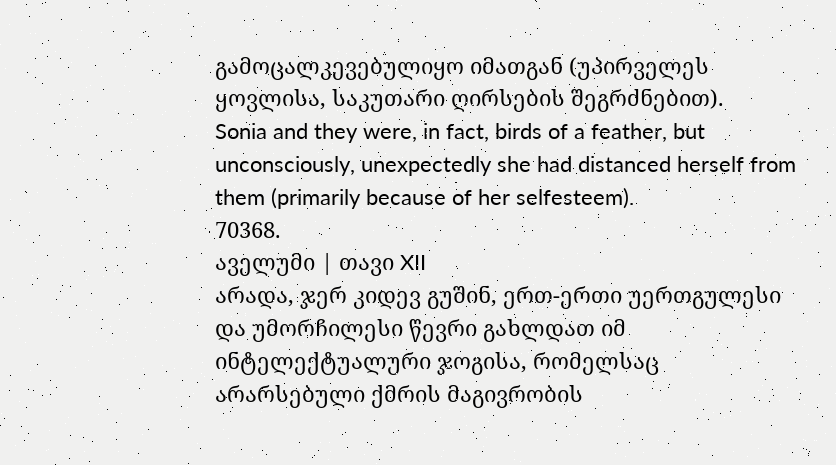გამოცალკევებულიყო იმათგან (უპირველეს ყოვლისა, საკუთარი ღირსების შეგრძნებით).
Sonia and they were, in fact, birds of a feather, but unconsciously, unexpectedly she had distanced herself from them (primarily because of her selfesteem).
70368.
აველუმი | თავი XII
არადა, ჯერ კიდევ გუშინ, ერთ-ერთი უერთგულესი და უმორჩილესი წევრი გახლდათ იმ ინტელექტუალური ჯოგისა, რომელსაც არარსებული ქმრის მაგივრობის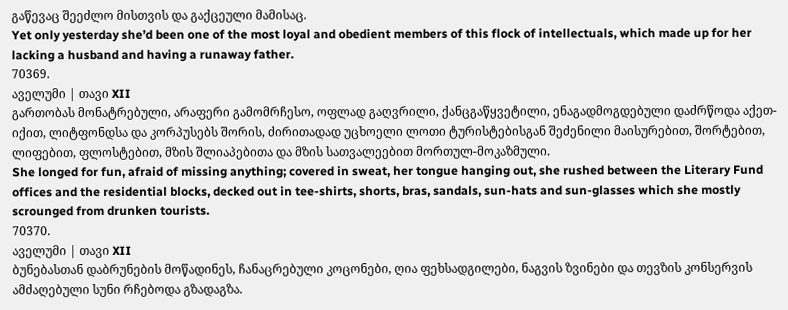გაწევაც შეეძლო მისთვის და გაქცეული მამისაც.
Yet only yesterday she’d been one of the most loyal and obedient members of this flock of intellectuals, which made up for her lacking a husband and having a runaway father.
70369.
აველუმი | თავი XII
გართობას მონატრებული, არაფერი გამომრჩესო, ოფლად გაღვრილი, ქანცგაწყვეტილი, ენაგადმოგდებული დაძრწოდა აქეთ-იქით, ლიტფონდსა და კორპუსებს შორის, ძირითადად უცხოელი ლოთი ტურისტებისგან შეძენილი მაისურებით, შორტებით, ლიფებით, ფლოსტებით, მზის შლიაპებითა და მზის სათვალეებით მორთულ-მოკაზმული.
She longed for fun, afraid of missing anything; covered in sweat, her tongue hanging out, she rushed between the Literary Fund offices and the residential blocks, decked out in tee-shirts, shorts, bras, sandals, sun-hats and sun-glasses which she mostly scrounged from drunken tourists.
70370.
აველუმი | თავი XII
ბუნებასთან დაბრუნების მოწადინეს, ჩანაცრებული კოცონები, ღია ფეხსადგილები, ნაგვის ზვინები და თევზის კონსერვის ამძაღებული სუნი რჩებოდა გზადაგზა.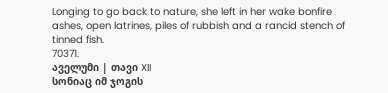Longing to go back to nature, she left in her wake bonfire ashes, open latrines, piles of rubbish and a rancid stench of tinned fish.
70371.
აველუმი | თავი XII
სონიაც იმ ჯოგის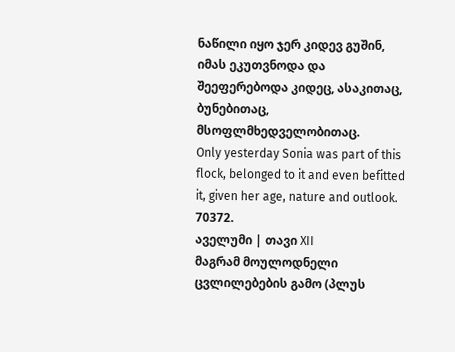ნაწილი იყო ჯერ კიდევ გუშინ, იმას ეკუთვნოდა და შეეფერებოდა კიდეც, ასაკითაც, ბუნებითაც, მსოფლმხედველობითაც.
Only yesterday Sonia was part of this flock, belonged to it and even befitted it, given her age, nature and outlook.
70372.
აველუმი | თავი XII
მაგრამ მოულოდნელი ცვლილებების გამო (პლუს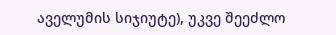აველუმის სიჯიუტე), უკვე შეეძლო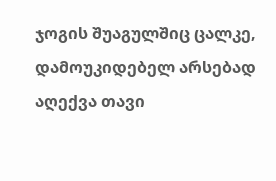ჯოგის შუაგულშიც ცალკე, დამოუკიდებელ არსებად აღექვა თავი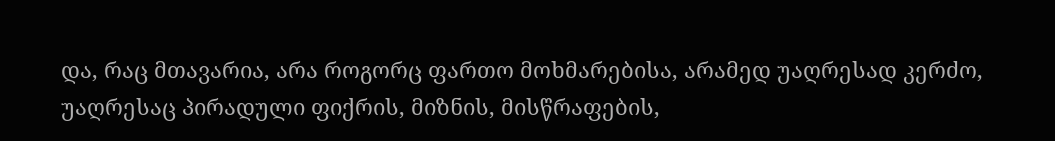და, რაც მთავარია, არა როგორც ფართო მოხმარებისა, არამედ უაღრესად კერძო, უაღრესაც პირადული ფიქრის, მიზნის, მისწრაფების,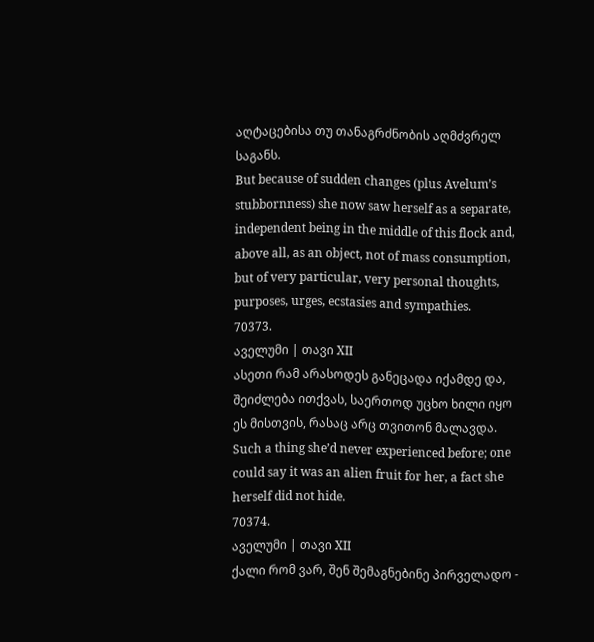აღტაცებისა თუ თანაგრძნობის აღმძვრელ საგანს.
But because of sudden changes (plus Avelum’s stubbornness) she now saw herself as a separate, independent being in the middle of this flock and, above all, as an object, not of mass consumption, but of very particular, very personal thoughts, purposes, urges, ecstasies and sympathies.
70373.
აველუმი | თავი XII
ასეთი რამ არასოდეს განეცადა იქამდე და, შეიძლება ითქვას, საერთოდ უცხო ხილი იყო ეს მისთვის, რასაც არც თვითონ მალავდა.
Such a thing she’d never experienced before; one could say it was an alien fruit for her, a fact she herself did not hide.
70374.
აველუმი | თავი XII
ქალი რომ ვარ, შენ შემაგნებინე პირველადო -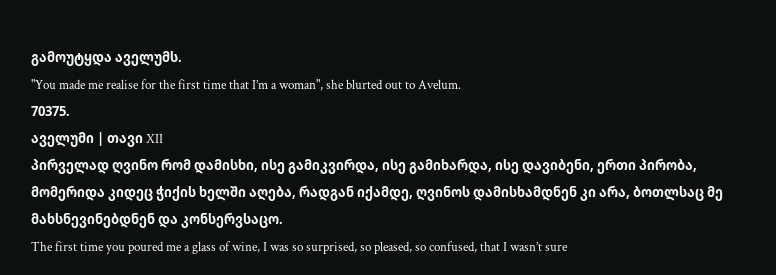გამოუტყდა აველუმს.
"You made me realise for the first time that I’m a woman", she blurted out to Avelum.
70375.
აველუმი | თავი XII
პირველად ღვინო რომ დამისხი, ისე გამიკვირდა, ისე გამიხარდა, ისე დავიბენი, ერთი პირობა, მომერიდა კიდეც ჭიქის ხელში აღება, რადგან იქამდე, ღვინოს დამისხამდნენ კი არა, ბოთლსაც მე მახსნევინებდნენ და კონსერვსაცო.
The first time you poured me a glass of wine, I was so surprised, so pleased, so confused, that I wasn’t sure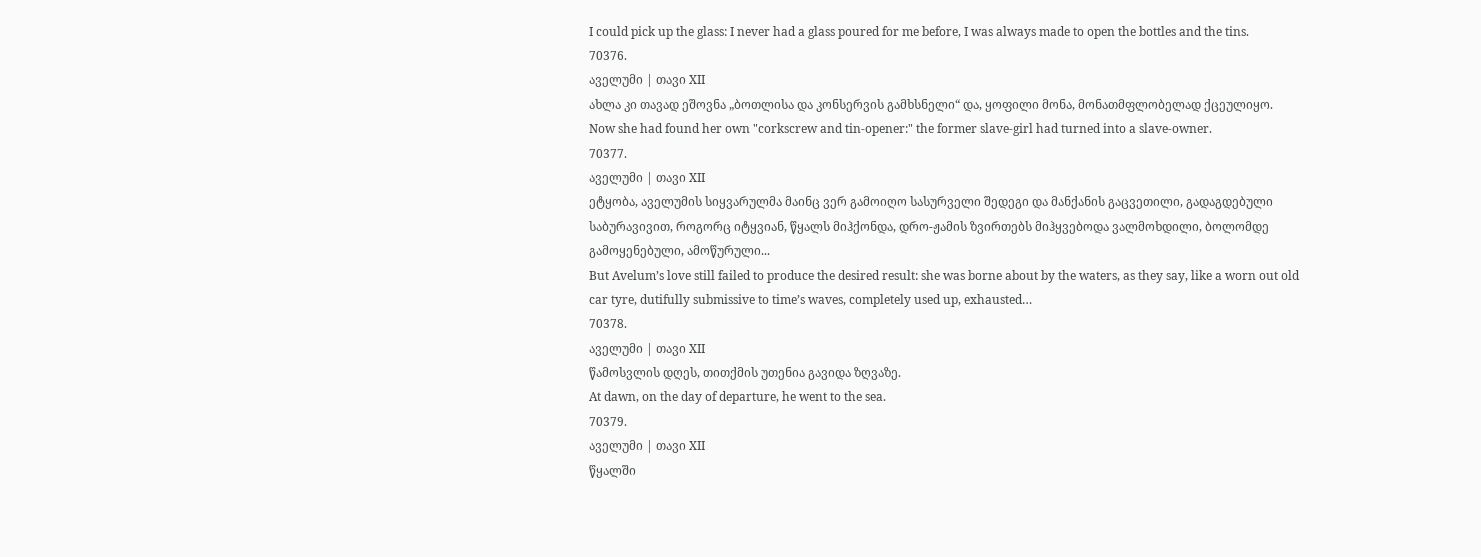I could pick up the glass: I never had a glass poured for me before, I was always made to open the bottles and the tins.
70376.
აველუმი | თავი XII
ახლა კი თავად ეშოვნა „ბოთლისა და კონსერვის გამხსნელი“ და, ყოფილი მონა, მონათმფლობელად ქცეულიყო.
Now she had found her own "corkscrew and tin-opener:" the former slave-girl had turned into a slave-owner.
70377.
აველუმი | თავი XII
ეტყობა, აველუმის სიყვარულმა მაინც ვერ გამოიღო სასურველი შედეგი და მანქანის გაცვეთილი, გადაგდებული საბურავივით, როგორც იტყვიან, წყალს მიჰქონდა, დრო-ჟამის ზვირთებს მიჰყვებოდა ვალმოხდილი, ბოლომდე გამოყენებული, ამოწურული...
But Avelum’s love still failed to produce the desired result: she was borne about by the waters, as they say, like a worn out old car tyre, dutifully submissive to time’s waves, completely used up, exhausted…
70378.
აველუმი | თავი XII
წამოსვლის დღეს, თითქმის უთენია გავიდა ზღვაზე.
At dawn, on the day of departure, he went to the sea.
70379.
აველუმი | თავი XII
წყალში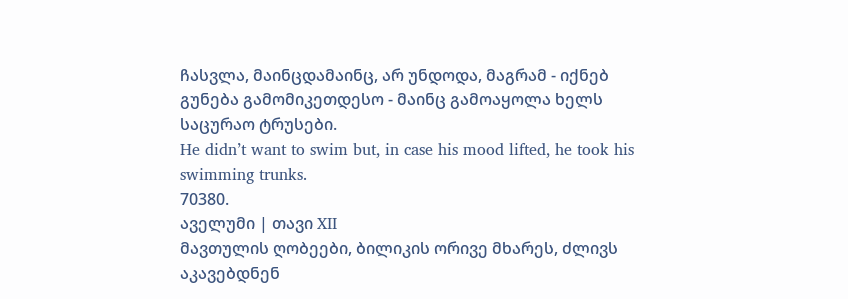ჩასვლა, მაინცდამაინც, არ უნდოდა, მაგრამ - იქნებ გუნება გამომიკეთდესო - მაინც გამოაყოლა ხელს საცურაო ტრუსები.
He didn’t want to swim but, in case his mood lifted, he took his swimming trunks.
70380.
აველუმი | თავი XII
მავთულის ღობეები, ბილიკის ორივე მხარეს, ძლივს აკავებდნენ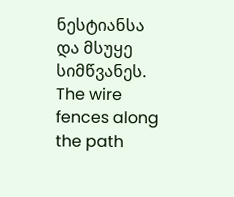ნესტიანსა და მსუყე სიმწვანეს.
The wire fences along the path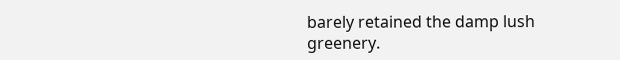barely retained the damp lush greenery.